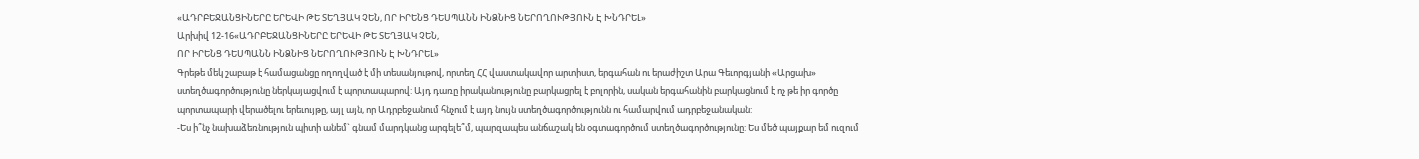«ԱԴՐԲԵՋԱՆՑԻՆԵՐԸ ԵՐԵՎԻ ԹԵ ՏԵՂՅԱԿ ՉԵՆ, ՈՐ ԻՐԵՆՑ ԴԵՍՊԱՆՆ ԻՆՁՆԻՑ ՆԵՐՈՂՈՒԹՅՈՒՆ Է ԽՆԴՐԵԼ»
Արխիվ 12-16«ԱԴՐԲԵՋԱՆՑԻՆԵՐԸ ԵՐԵՎԻ ԹԵ ՏԵՂՅԱԿ ՉԵՆ,
ՈՐ ԻՐԵՆՑ ԴԵՍՊԱՆՆ ԻՆՁՆԻՑ ՆԵՐՈՂՈՒԹՅՈՒՆ Է ԽՆԴՐԵԼ»
Գրեթե մեկ շաբաթ է համացանցը ողողված է մի տեսանյութով, որտեղ ՀՀ վաստակավոր արտիստ, երգահան ու երաժիշտ Արա Գեւորգյանի «Արցախ» ստեղծագործությունը ներկայացվում է պորտապարով: Այդ դառը իրականությունը բարկացրել է բոլորին, սական երգահանին բարկացնում է ոչ թե իր գործը պորտապարի վերածելու երեւույթը, այլ այն, որ Ադրբեջանում հնչում է այդ նույն ստեղծագործությունն ու համարվում ադրբեջանական:
-Ես ի՞նչ նախաձեռնություն պիտի անեմ` գնամ մարդկանց արգելե՞մ, պարզապես անճաշակ են օգտագործում ստեղծագործությունը: Ես մեծ պայքար եմ ուզում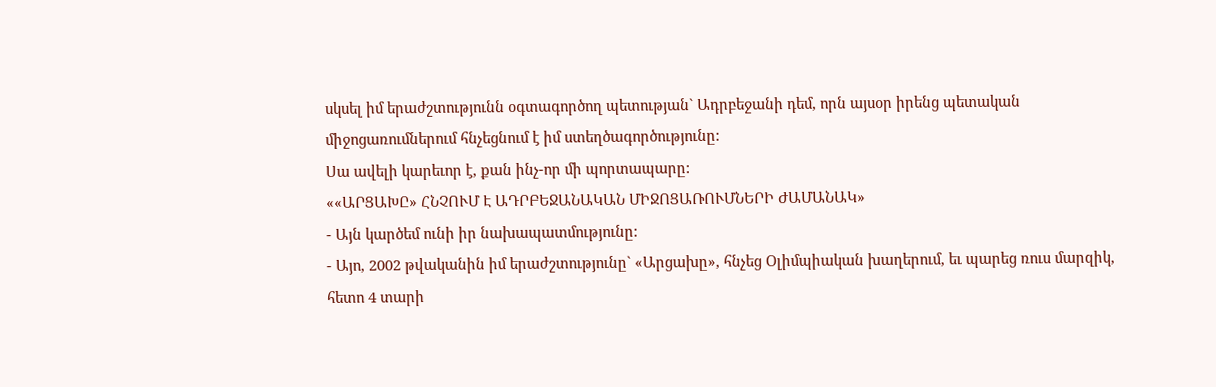սկսել իմ երաժշտությունն օգտագործող պետության` Ադրբեջանի դեմ, որն այսօր իրենց պետական միջոցառումներում հնչեցնում է իմ ստեղծագործությունը:
Սա ավելի կարեւոր է, քան ինչ-որ մի պորտապարը:
««ԱՐՑԱԽԸ» ՀՆՉՈՒՄ Է ԱԴՐԲԵՋԱՆԱԿԱՆ ՄԻՋՈՑԱՌՈՒՄՆԵՐԻ ԺԱՄԱՆԱԿ»
- Այն կարծեմ ունի իր նախապատմությունը:
- Այո, 2002 թվականին իմ երաժշտությունը` «Արցախը», հնչեց Օլիմպիական խաղերում, եւ պարեց ռուս մարզիկ, հետո 4 տարի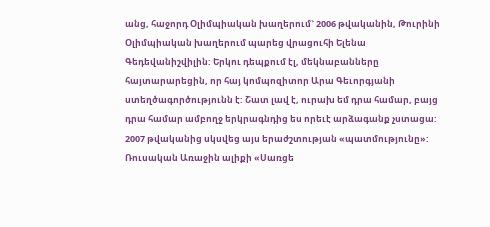անց, հաջորդ Օլիմպիական խաղերում` 2006 թվականին, Թուրինի Օլիմպիական խաղերում պարեց վրացուհի Ելենա Գեդեվանիշվիլին: Երկու դեպքում էլ, մեկնաբանները հայտարարեցին, որ հայ կոմպոզիտոր Արա Գեւորգյանի ստեղծագործությունն է: Շատ լավ է, ուրախ եմ դրա համար, բայց դրա համար ամբողջ երկրագնդից ես որեւէ արձագանք չստացա: 2007 թվականից սկսվեց այս երաժշտության «պատմությունը»: Ռուսական Առաջին ալիքի «Սառցե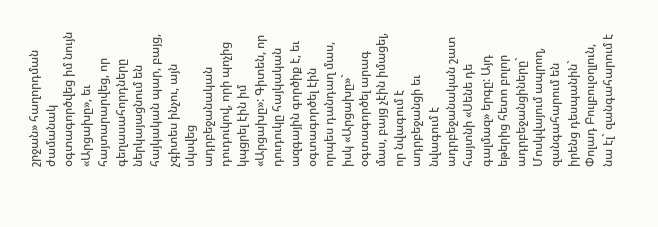շրջան» հաղորդման ժամանակ օգտագործվեց իմ նույն «Արցախը», եւ հայտարարվեց, որ գեղասահորդները ներկայացնում են հայկական պար, բայց, չգիտես ինչու, այն սկսվեց ադրբեջանական դուդուկով, որի պոչից կպցրել էին իմ «Արցախը»: Գիտեն, որ դուդուկը հայկական ազգային գործիք է, եւ օգտագործել էին որպես դանդաղ մաս, իսկ «Արցախը»` օգտագործել արագ մաս, բայց չէին իմացել, որ նվագում է ադրբեջանցի եւ նվագում է ադրբեջանական շատ հայտնի «Սենե դե գալմազ» երգը: Այդ եթերից հետո բոլոր ադրբեջանցիները` Մոսկվայում ապրող, զանգահարում են իրենց դեսպանին` Փոլադ Բուլբուլօղլուն, նա էլ` զանգահարում է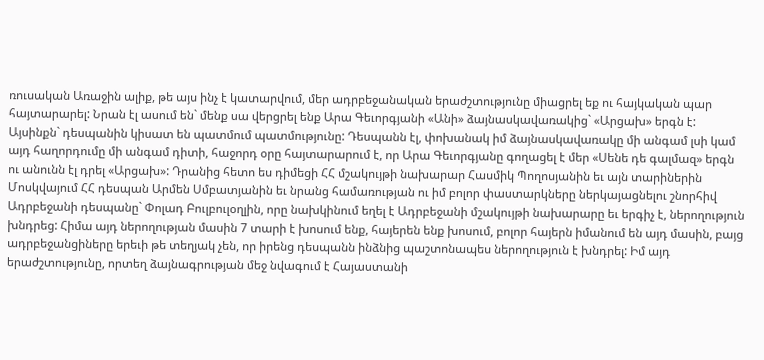ռուսական Առաջին ալիք, թե այս ինչ է կատարվում, մեր ադրբեջանական երաժշտությունը միացրել եք ու հայկական պար հայտարարել: Նրան էլ ասում են` մենք սա վերցրել ենք Արա Գեւորգյանի «Անի» ձայնասկավառակից` «Արցախ» երգն է: Այսինքն` դեսպանին կիսատ են պատմում պատմությունը: Դեսպանն էլ, փոխանակ իմ ձայնասկավառակը մի անգամ լսի կամ այդ հաղորդումը մի անգամ դիտի, հաջորդ օրը հայտարարում է, որ Արա Գեւորգյանը գողացել է մեր «Սենե դե գալմազ» երգն ու անունն էլ դրել «Արցախ»: Դրանից հետո ես դիմեցի ՀՀ մշակույթի նախարար Հասմիկ Պողոսյանին եւ այն տարիներին Մոսկվայում ՀՀ դեսպան Արմեն Սմբատյանին եւ նրանց համառության ու իմ բոլոր փաստարկները ներկայացնելու շնորհիվ Ադրբեջանի դեսպանը` Փոլադ Բուլբուլօղլին, որը նախկինում եղել է Ադրբեջանի մշակույթի նախարարը եւ երգիչ է, ներողություն խնդրեց: Հիմա այդ ներողության մասին 7 տարի է խոսում ենք, հայերեն ենք խոսում, բոլոր հայերն իմանում են այդ մասին, բայց ադրբեջանցիները երեւի թե տեղյակ չեն, որ իրենց դեսպանն ինձնից պաշտոնապես ներողություն է խնդրել: Իմ այդ երաժշտությունը, որտեղ ձայնագրության մեջ նվագում է Հայաստանի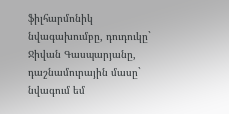ֆիլհարմոնիկ նվագախումբը, դուդուկը` Ջիվան Գասպարյանը, դաշնամուրային մասը` նվագում եմ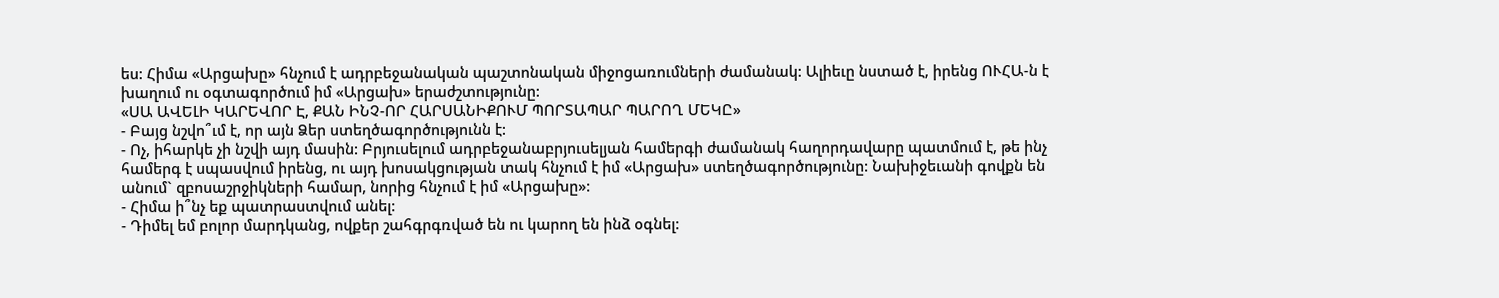ես: Հիմա «Արցախը» հնչում է ադրբեջանական պաշտոնական միջոցառումների ժամանակ: Ալիեւը նստած է, իրենց ՈՒՀԱ-ն է խաղում ու օգտագործում իմ «Արցախ» երաժշտությունը:
«ՍԱ ԱՎԵԼԻ ԿԱՐԵՎՈՐ Է, ՔԱՆ ԻՆՉ-ՈՐ ՀԱՐՍԱՆԻՔՈՒՄ ՊՈՐՏԱՊԱՐ ՊԱՐՈՂ ՄԵԿԸ»
- Բայց նշվո՞ւմ է, որ այն Ձեր ստեղծագործությունն է:
- Ոչ, իհարկե չի նշվի այդ մասին: Բրյուսելում ադրբեջանաբրյուսելյան համերգի ժամանակ հաղորդավարը պատմում է, թե ինչ համերգ է սպասվում իրենց, ու այդ խոսակցության տակ հնչում է իմ «Արցախ» ստեղծագործությունը: Նախիջեւանի գովքն են անում` զբոսաշրջիկների համար, նորից հնչում է իմ «Արցախը»:
- Հիմա ի՞նչ եք պատրաստվում անել:
- Դիմել եմ բոլոր մարդկանց, ովքեր շահգրգռված են ու կարող են ինձ օգնել: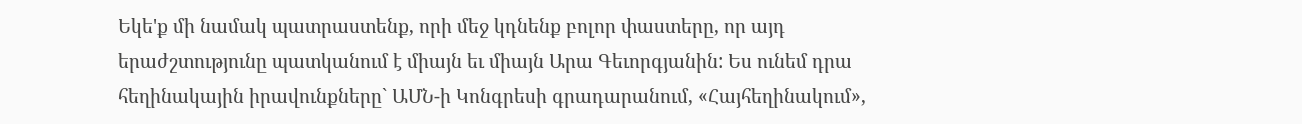Եկե'ք մի նամակ պատրաստենք, որի մեջ կդնենք բոլոր փաստերը, որ այդ երաժշտությունը պատկանում է միայն եւ միայն Արա Գեւորգյանին: Ես ունեմ դրա հեղինակային իրավունքները` ԱՄՆ-ի Կոնգրեսի գրադարանում, «Հայհեղինակում»,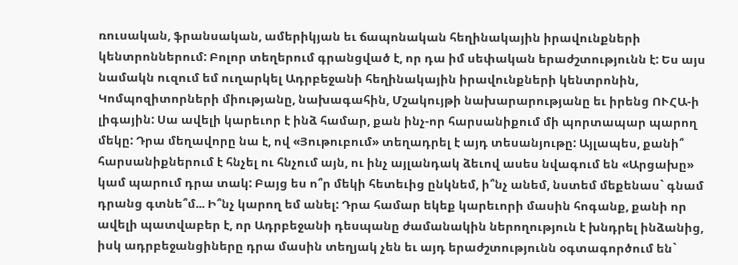ռուսական, ֆրանսական, ամերիկյան եւ ճապոնական հեղինակային իրավունքների կենտրոններում: Բոլոր տեղերում գրանցված է, որ դա իմ սեփական երաժշտությունն է: Ես այս նամակն ուզում եմ ուղարկել Ադրբեջանի հեղինակային իրավունքների կենտրոնին, Կոմպոզիտորների միությանը, նախագահին, Մշակույթի նախարարությանը եւ իրենց ՈՒՀԱ-ի լիգային: Սա ավելի կարեւոր է ինձ համար, քան ինչ-որ հարսանիքում մի պորտապար պարող մեկը: Դրա մեղավորը նա է, ով «Յութուբում» տեղադրել է այդ տեսանյութը: Այլապես, քանի՞ հարսանիքներում է հնչել ու հնչում այն, ու ինչ այլանդակ ձեւով ասես նվագում են «Արցախը» կամ պարում դրա տակ: Բայց ես ո՞ր մեկի հետեւից ընկնեմ, ի՞նչ անեմ, նստեմ մեքենաս` գնամ դրանց գտնե՞մ... Ի՞նչ կարող եմ անել: Դրա համար եկեք կարեւորի մասին հոգանք, քանի որ ավելի պատվաբեր է, որ Ադրբեջանի դեսպանը ժամանակին ներողություն է խնդրել ինձանից, իսկ ադրբեջանցիները դրա մասին տեղյակ չեն եւ այդ երաժշտությունն օգտագործում են`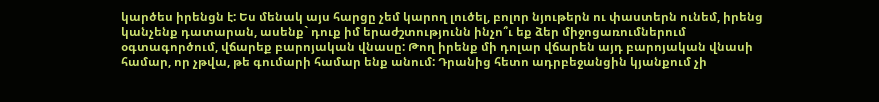կարծես իրենցն է: Ես մենակ այս հարցը չեմ կարող լուծել, բոլոր նյութերն ու փաստերն ունեմ, իրենց կանչենք դատարան, ասենք` դուք իմ երաժշտությունն ինչո՞ւ եք ձեր միջոցառումներում օգտագործում, վճարեք բարոյական վնասը: Թող իրենք մի դոլար վճարեն այդ բարոյական վնասի համար, որ չթվա, թե գումարի համար ենք անում: Դրանից հետո ադրբեջանցին կյանքում չի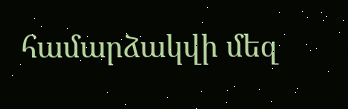համարձակվի մեզ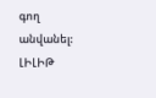գող անվանել:
ԼԻԼԻԹ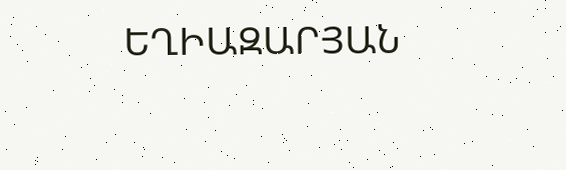ԵՂԻԱԶԱՐՅԱՆ